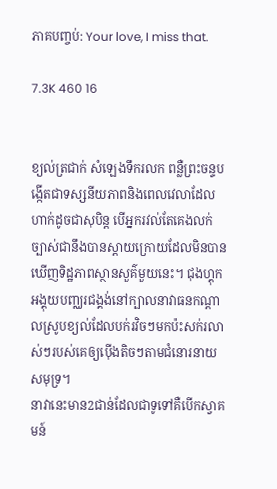ភាគបញ្ចប់: Your love, I miss that.

7.3K 460 16


ខ្យល់ត្រជាក់ សំឡេងទឹករលក ពន្លឺព្រះចន្ទបង្កើតជាទស្សនីយភាពនិងពេលវេលាដែលហាក់ដូចជាសុបិន្ត បើអ្នករវល់តែគេងលក់ច្បាស់ជានឹងបានស្ដាយក្រោយដែលមិនបានឃើញទិដ្ឋភាពស្ថានសួគ៌មួយនេះ។ ជុងហ្គុកអង្គុយបញ្ឈរជង្គង់នៅក្បាលនាវាធនកណ្តាលស្រូបខ្យល់ដែលបក់រវិចៗមកប៉ះសក់រលាស់ៗរបស់គេឲ្យប៉ើងតិចៗតាមជំនោរនាយសមុទ្រ។
នាវានេះមាន2ជាន់ដែលជាទូទៅគឺបើកស្វាគមន៍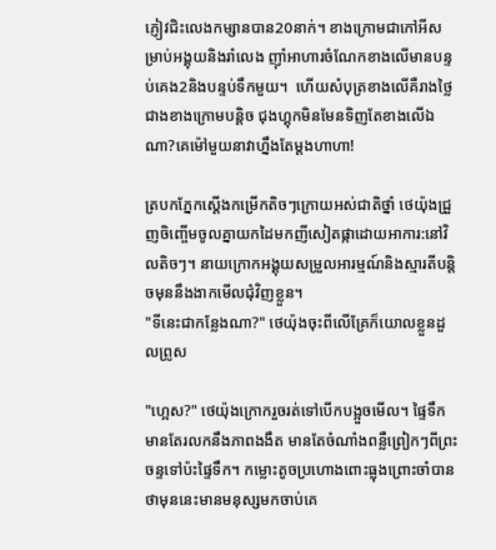ភ្ញៀវជិះលេងកម្សានបាន20នាក់។ ខាងក្រោមជាកៅអីសម្រាប់អង្គុយនិងរាំលេង ញ៉ាំអាហារចំណែកខាងលើមានបន្ទប់គេង2និងបន្ទប់ទឹកមួយ។  ហើយសំបុត្រខាងលើគឺរាងថ្លៃជាងខាងក្រោមបន្តិច ជុងហ្គុកមិនមែនទិញតែខាងលើឯណា?គេម៉ៅមួយនាវាហ្នឹងតែម្តងហាហា!

ត្របកភ្នែកស្តើងកម្រើកតិចៗក្រោយអស់ជាតិថ្នាំ ថេយ៉ុងជ្រួញចិញ្ចើមចូលគ្នាយកដៃមកញីសៀតផ្កាដោយអាការ:នៅវិលតិចៗ។ នាយក្រោកអង្គុយសម្រួលអារម្មណ៍និងស្មារតីបន្តិចមុននឹងងាកមើលជុំវិញខ្លួន។
"ទីនេះជាកន្លែងណា?" ថេយ៉ុងចុះពីលើគ្រែក៏យោលខ្លួនដួលព្រូស

"ហ្អេស?" ថេយ៉ុងក្រោករួចរត់ទៅបើកបង្អួចមើល។ ផ្ទៃទឹកមានតែរលកនឹងភាពងងឹត មានតែចំណាំងពន្លឺព្រៀកៗពីព្រះចន្ទទៅប៉ះផ្ទៃទឹក។ កម្លោះតូចប្រហោងពោះធ្លុងព្រោះចាំបានថាមុននេះមានមនុស្សមកចាប់គេ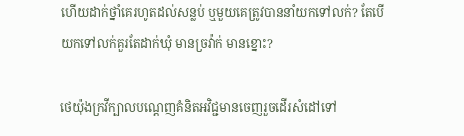ហើយដាក់ថ្នាំគេរហូតដល់សន្លប់ ឬមួយគេត្រូវបាននាំយកទៅលក់? តែបើយកទៅលក់គួរតែដាក់ឃុំ មានច្រវ៉ាក់ មានខ្នោះ?

ថេយ៉ុងក្រវីក្បាលបណ្តេញគំនិតអវិជ្ជមានចេញរួចដើរសំដៅទៅ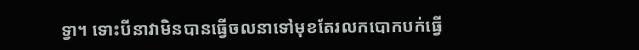ទ្វា។ ទោះបីនាវាមិនបានធ្វើចលនាទៅមុខតែរលកបោកបក់ធ្វើ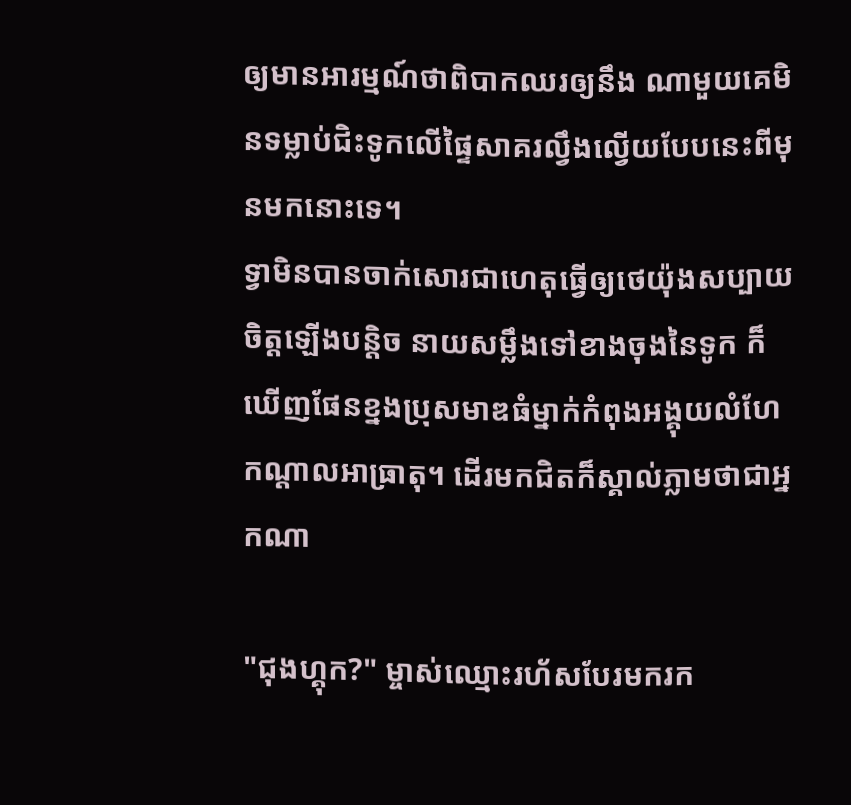ឲ្យមានអារម្មណ៍ថាពិបាកឈរឲ្យនឹង ណាមួយគេមិនទម្លាប់ជិះទូកលើផ្ទៃសាគរល្វឹងល្វើយបែបនេះពីមុនមកនោះទេ។
ទ្វាមិនបានចាក់សោរជាហេតុធ្វើឲ្យថេយ៉ុងសប្បាយចិត្តឡើងបន្តិច នាយសម្លឹងទៅខាងចុងនៃទូក ក៏ឃើញផែនខ្នងប្រុសមាឌធំម្នាក់កំពុងអង្គុយលំហែកណ្តាលអាធ្រាតុ។ ដើរមកជិតក៏ស្គាល់ភ្លាមថាជាអ្នកណា

"ជុងហ្គុក?" ម្ចាស់ឈ្មោះរហ័សបែរមករក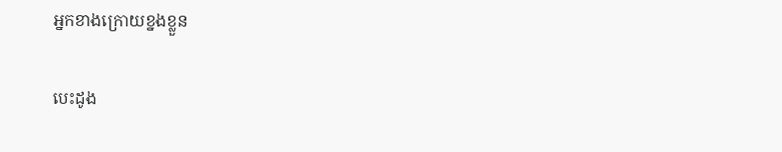អ្នកខាងក្រោយខ្នងខ្លួន

បេះដូង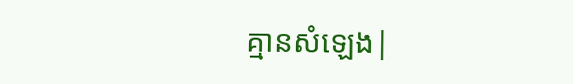គ្មានសំឡេង|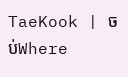TaeKook | ចប់Where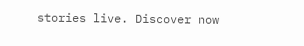stories live. Discover now